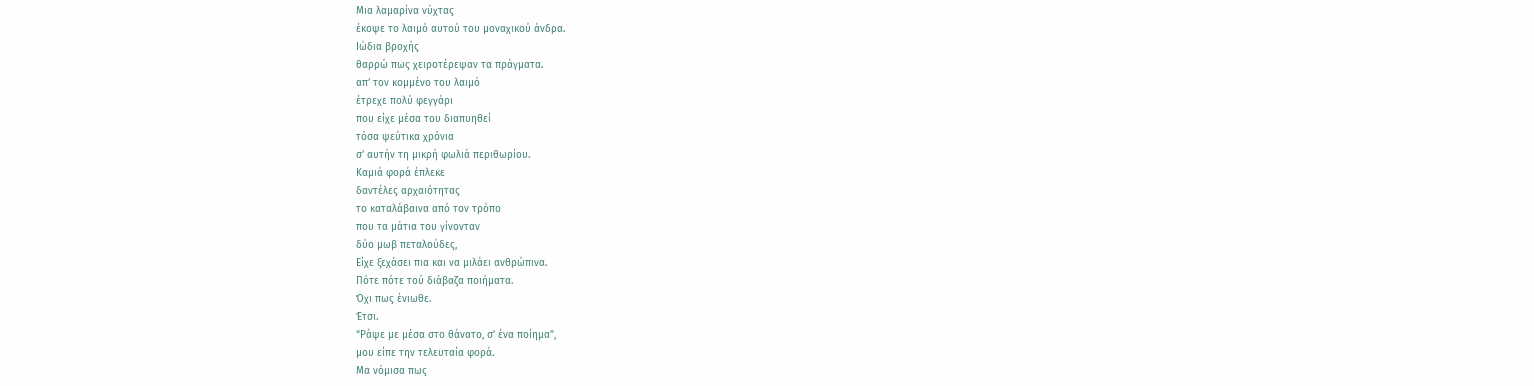Μια λαμαρίνα νύχτας
έκοψε το λαιμό αυτού του μοναχικού άνδρα.
Ιώδια βροχής
θαρρώ πως χειροτέρεψαν τα πράγματα.
απ’ τον κομμένο του λαιμό
έτρεχε πολύ φεγγάρι
που είχε μέσα του διαπυηθεί
τόσα ψεύτικα χρόνια
σ’ αυτήν τη μικρή φωλιά περιθωρίου.
Καμιά φορά έπλεκε
δαντέλες αρχαιότητας
το καταλάβαινα από τον τρόπο
που τα μάτια του γίνονταν
δύο μωβ πεταλούδες,
Είχε ξεχάσει πια και να μιλάει ανθρώπινα.
Πότε πότε τού διάβαζα ποιήματα.
Όχι πως ένιωθε.
Έτσι.
“Ράψε με μέσα στο θάνατο, σ’ ένα ποίημα”,
μου είπε την τελευταία φορά.
Μα νόμισα πως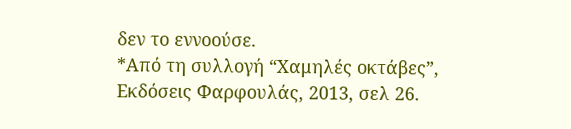δεν το εννοούσε.
*Από τη συλλογή “Χαμηλές οκτάβες”, Εκδόσεις Φαρφουλάς, 2013, σελ 26.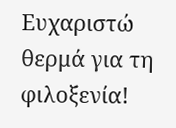Ευχαριστώ θερμά για τη φιλοξενία!